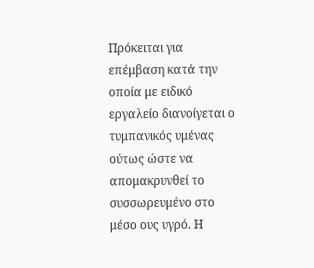Πρόκειται για επέμβαση κατά την οποία με ειδικό εργαλείο διανοίγεται ο τυμπανικός υμένας ούτως ώστε να απομακρυνθεί το συσσωρευμένο στο μέσο ους υγρό. Η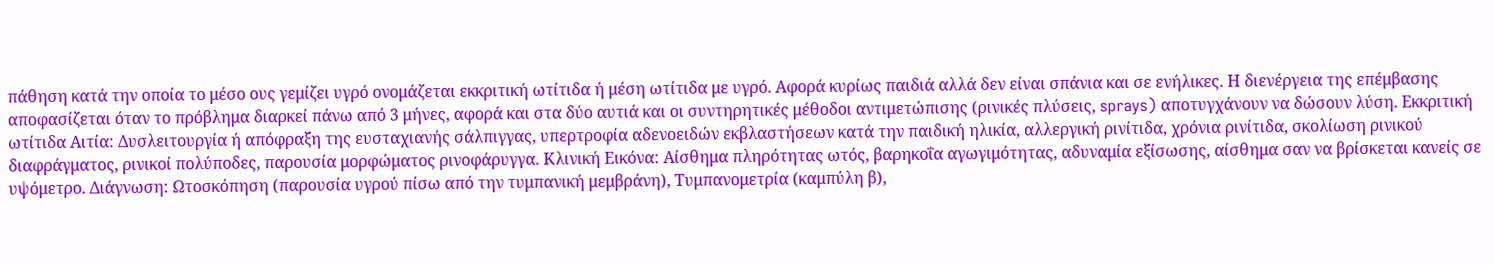πάθηση κατά την οποία το μέσο ους γεμίζει υγρό ονομάζεται εκκριτική ωτίτιδα ή μέση ωτίτιδα με υγρό. Αφορά κυρίως παιδιά αλλά δεν είναι σπάνια και σε ενήλικες. Η διενέργεια της επέμβασης αποφασίζεται όταν το πρόβλημα διαρκεί πάνω από 3 μήνες, αφορά και στα δύο αυτιά και οι συντηρητικές μέθοδοι αντιμετώπισης (ρινικές πλύσεις, sprays) αποτυγχάνουν να δώσουν λύση. Εκκριτική ωτίτιδα Αιτία: Δυσλειτουργία ή απόφραξη της ευσταχιανής σάλπιγγας, υπερτροφία αδενοειδών εκβλαστήσεων κατά την παιδική ηλικία, αλλεργική ρινίτιδα, χρόνια ρινίτιδα, σκολίωση ρινικού διαφράγματος, ρινικοί πολύποδες, παρουσία μορφώματος ρινοφάρυγγα. Κλινική Εικόνα: Αίσθημα πληρότητας ωτός, βαρηκοΐα αγωγιμότητας, αδυναμία εξίσωσης, αίσθημα σαν να βρίσκεται κανείς σε υψόμετρο. Διάγνωση: Ωτοσκόπηση (παρουσία υγρού πίσω από την τυμπανική μεμβράνη), Τυμπανομετρία (καμπύλη β),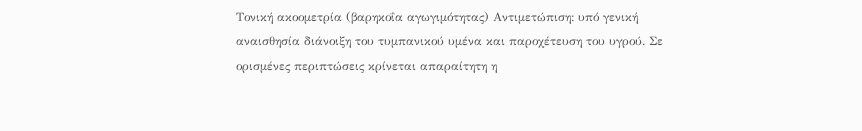Τονική ακοομετρία (βαρηκοΐα αγωγιμότητας) Αντιμετώπιση: υπό γενική αναισθησία διάνοιξη του τυμπανικού υμένα και παροχέτευση του υγρού. Σε ορισμένες περιπτώσεις κρίνεται απαραίτητη η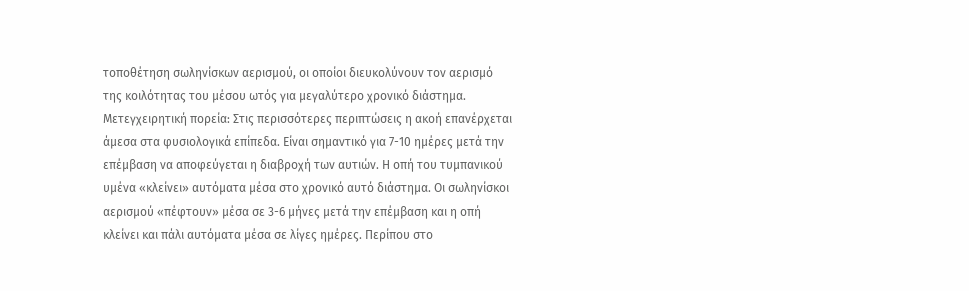τοποθέτηση σωληνίσκων αερισμού, οι οποίοι διευκολύνουν τον αερισμό της κοιλότητας του μέσου ωτός για μεγαλύτερο χρονικό διάστημα. Μετεγχειρητική πορεία: Στις περισσότερες περιπτώσεις η ακοή επανέρχεται άμεσα στα φυσιολογικά επίπεδα. Είναι σημαντικό για 7-10 ημέρες μετά την επέμβαση να αποφεύγεται η διαβροχή των αυτιών. Η οπή του τυμπανικού υμένα «κλείνει» αυτόματα μέσα στο χρονικό αυτό διάστημα. Οι σωληνίσκοι αερισμού «πέφτουν» μέσα σε 3-6 μήνες μετά την επέμβαση και η οπή κλείνει και πάλι αυτόματα μέσα σε λίγες ημέρες. Περίπου στο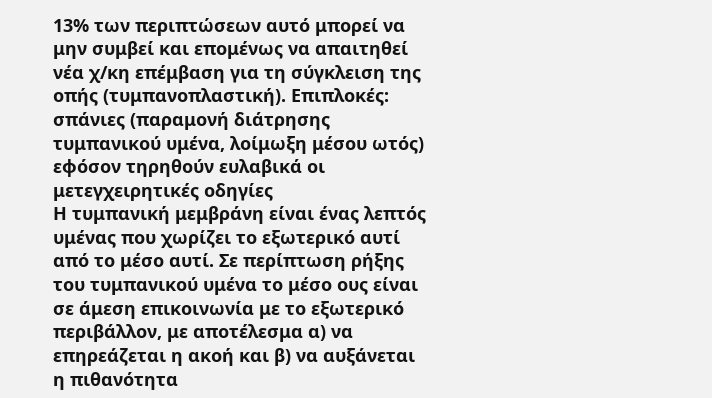13% των περιπτώσεων αυτό μπορεί να μην συμβεί και επομένως να απαιτηθεί νέα χ/κη επέμβαση για τη σύγκλειση της οπής (τυμπανοπλαστική). Επιπλοκές: σπάνιες (παραμονή διάτρησης τυμπανικού υμένα, λοίμωξη μέσου ωτός) εφόσον τηρηθούν ευλαβικά οι μετεγχειρητικές οδηγίες
Η τυμπανική μεμβράνη είναι ένας λεπτός υμένας που χωρίζει το εξωτερικό αυτί από το μέσο αυτί. Σε περίπτωση ρήξης του τυμπανικού υμένα το μέσο ους είναι σε άμεση επικοινωνία με το εξωτερικό περιβάλλον, με αποτέλεσμα α) να επηρεάζεται η ακοή και β) να αυξάνεται η πιθανότητα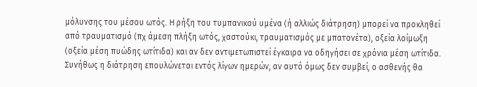μόλυνσης του μέσου ωτός. Η ρήξη του τυμπανικού υμένα (ή αλλιώς διάτρηση) μπορεί να προκληθεί από τραυματισμό (πχ άμεση πλήξη ωτός, χαστούκι, τραυματισμός με μπατονέτα), οξεία λοίμωξη (οξεία μέση πυώδης ωτίτιδα) και αν δεν αντιμετωπιστεί έγκαιρα να οδηγήσει σε χρόνια μέση ωτίτιδα. Συνήθως η διάτρηση επουλώνεται εντός λίγων ημερών, αν αυτό όμως δεν συμβεί, ο ασθενής θα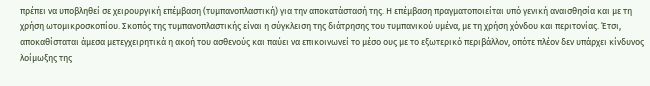πρέπει να υποβληθεί σε χειρουργική επέμβαση (τυμπανοπλαστική) για την αποκατάστασή της. Η επέμβαση πραγματοποιείται υπό γενική αναισθησία και με τη χρήση ωτομικροσκοπίου. Σκοπός της τυμπανοπλαστικής είναι η σύγκλειση της διάτρησης του τυμπανικού υμένα, με τη χρήση χόνδου και περιτονίας. Έτσι, αποκαθίσταται άμεσα μετεγχειρητικά η ακοή του ασθενούς και παύει να επικοινωνεί το μέσο ους με το εξωτερικό περιβάλλον, οπότε πλέον δεν υπάρχει κίνδυνος λοίμωξης της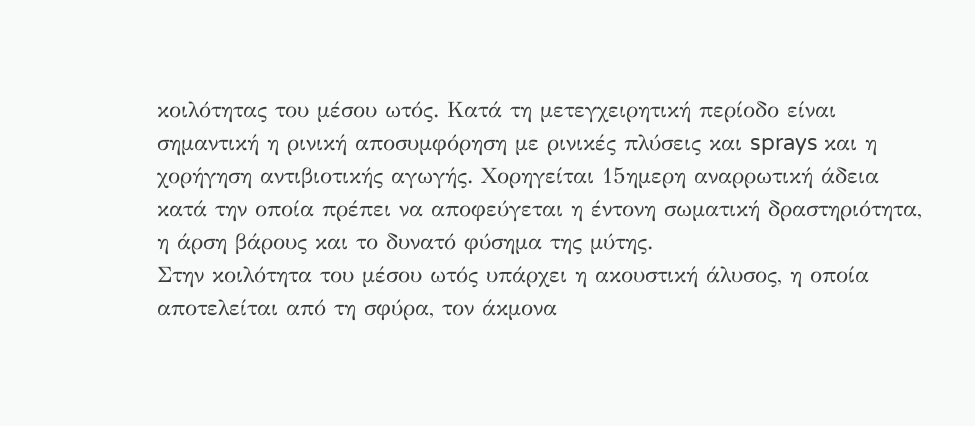κοιλότητας του μέσου ωτός. Κατά τη μετεγχειρητική περίοδο είναι σημαντική η ρινική αποσυμφόρηση με ρινικές πλύσεις και sprays και η χορήγηση αντιβιοτικής αγωγής. Χορηγείται 15ημερη αναρρωτική άδεια κατά την οποία πρέπει να αποφεύγεται η έντονη σωματική δραστηριότητα, η άρση βάρους και το δυνατό φύσημα της μύτης.
Στην κοιλότητα του μέσου ωτός υπάρχει η ακουστική άλυσος, η οποία αποτελείται από τη σφύρα, τον άκμονα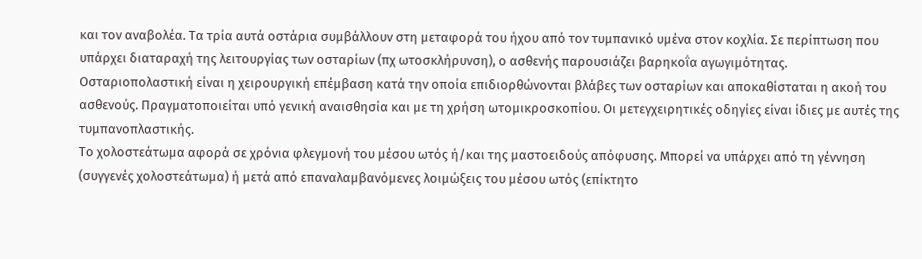και τον αναβολέα. Τα τρία αυτά οστάρια συμβάλλουν στη μεταφορά του ήχου από τον τυμπανικό υμένα στον κοχλία. Σε περίπτωση που υπάρχει διαταραχή της λειτουργίας των οσταρίων (πχ ωτοσκλήρυνση), ο ασθενής παρουσιάζει βαρηκοΐα αγωγιμότητας. Οσταριοπολαστική είναι η χειρουργική επέμβαση κατά την οποία επιδιορθώνονται βλάβες των οσταρίων και αποκαθίσταται η ακοή του ασθενούς. Πραγματοποιείται υπό γενική αναισθησία και με τη χρήση ωτομικροσκοπίου. Οι μετεγχειρητικές οδηγίες είναι ίδιες με αυτές της τυμπανοπλαστικής.
Το χολοστεάτωμα αφορά σε χρόνια φλεγμονή του μέσου ωτός ή/και της μαστοειδούς απόφυσης. Μπορεί να υπάρχει από τη γέννηση (συγγενές χολοστεάτωμα) ή μετά από επαναλαμβανόμενες λοιμώξεις του μέσου ωτός (επίκτητο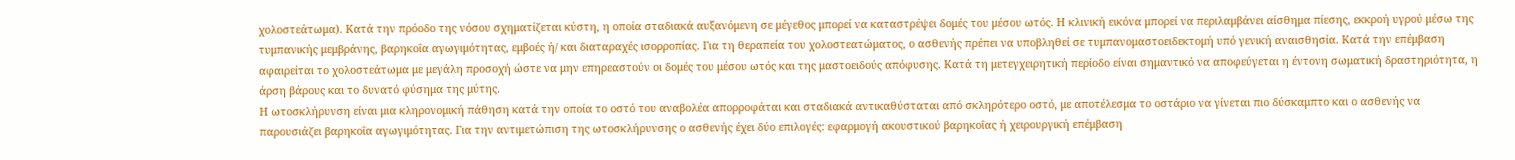χολοστεάτωμα). Κατά την πρόοδο της νόσου σχηματίζεται κύστη, η οποία σταδιακά αυξανόμενη σε μέγεθος μπορεί να καταστρέψει δομές του μέσου ωτός. Η κλινική εικόνα μπορεί να περιλαμβάνει αίσθημα πίεσης, εκκροή υγρού μέσω της τυμπανικής μεμβράνης, βαρηκοΐα αγωγιμότητας, εμβοές ή/ και διαταραχές ισορροπίας. Για τη θεραπεία του χολοστεατώματος, ο ασθενής πρέπει να υποβληθεί σε τυμπανομαστοειδεκτομή υπό γενική αναισθησία. Κατά την επέμβαση αφαιρείται το χολοστεάτωμα με μεγάλη προσοχή ώστε να μην επηρεαστούν οι δομές του μέσου ωτός και της μαστοειδούς απόφυσης. Κατά τη μετεγχειρητική περίοδο είναι σημαντικό να αποφεύγεται η έντονη σωματική δραστηριότητα, η άρση βάρους και το δυνατό φύσημα της μύτης.
Η ωτοσκλήρυνση είναι μια κληρονομική πάθηση κατά την οποία το οστό του αναβολέα απορροφάται και σταδιακά αντικαθύσταται από σκληρότερο οστό, με αποτέλεσμα το οστάριο να γίνεται πιο δύσκαμπτο και ο ασθενής να παρουσιάζει βαρηκοΐα αγωγιμότητας. Για την αντιμετώπιση της ωτοσκλήρυνσης ο ασθενής έχει δύο επιλογές: εφαρμογή ακουστικού βαρηκοΐας ή χειρουργική επέμβαση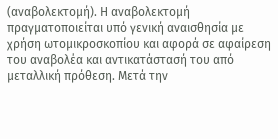(αναβολεκτομή). Η αναβολεκτομή πραγματοποιείται υπό γενική αναισθησία με χρήση ωτομικροσκοπίου και αφορά σε αφαίρεση του αναβολέα και αντικατάστασή του από μεταλλική πρόθεση. Μετά την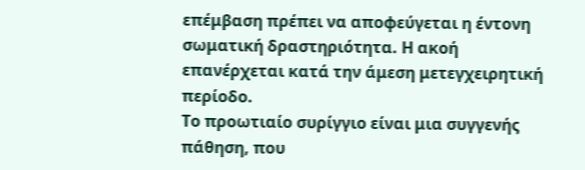επέμβαση πρέπει να αποφεύγεται η έντονη σωματική δραστηριότητα. Η ακοή επανέρχεται κατά την άμεση μετεγχειρητική περίοδο.
Το προωτιαίο συρίγγιο είναι μια συγγενής πάθηση, που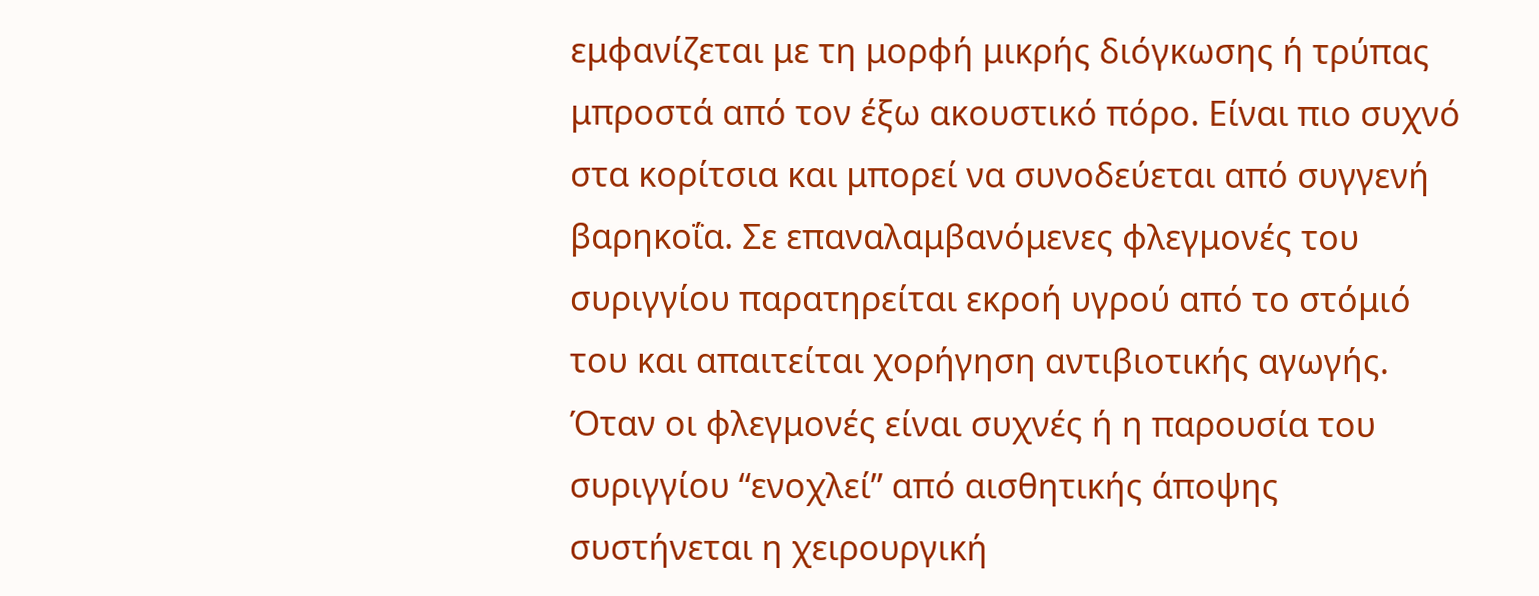εμφανίζεται με τη μορφή μικρής διόγκωσης ή τρύπας μπροστά από τον έξω ακουστικό πόρο. Είναι πιο συχνό στα κορίτσια και μπορεί να συνοδεύεται από συγγενή βαρηκοΐα. Σε επαναλαμβανόμενες φλεγμονές του συριγγίου παρατηρείται εκροή υγρού από το στόμιό του και απαιτείται χορήγηση αντιβιοτικής αγωγής. Όταν οι φλεγμονές είναι συχνές ή η παρουσία του συριγγίου “ενοχλεί” από αισθητικής άποψης συστήνεται η χειρουργική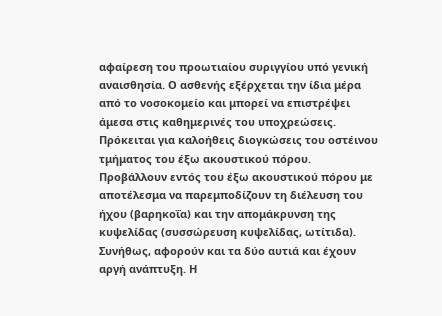αφαίρεση του προωτιαίου συριγγίου υπό γενική αναισθησία. Ο ασθενής εξέρχεται την ίδια μέρα από το νοσοκομείο και μπορεί να επιστρέψει άμεσα στις καθημερινές του υποχρεώσεις.
Πρόκειται για καλοήθεις διογκώσεις του οστέινου τμήματος του έξω ακουστικού πόρου. Προβάλλουν εντός του έξω ακουστικού πόρου με αποτέλεσμα να παρεμποδίζουν τη διέλευση του ήχου (βαρηκοΐα) και την απομάκρυνση της κυψελίδας (συσσώρευση κυψελίδας, ωτίτιδα). Συνήθως, αφορούν και τα δύο αυτιά και έχουν αργή ανάπτυξη. Η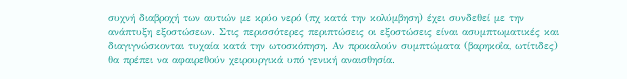συχνή διαβροχή των αυτιών με κρύο νερό (πχ κατά την κολύμβηση) έχει συνδεθεί με την ανάπτυξη εξοστώσεων. Στις περισσότερες περιπτώσεις οι εξοστώσεις είναι ασυμπτωματικές και διαγιγνώσκονται τυχαία κατά την ωτοσκόπηση. Αν προκαλούν συμπτώματα (βαρηκοΐα, ωτίτιδες) θα πρέπει να αφαιρεθούν χειρουργικά υπό γενική αναισθησία.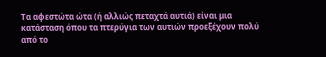Τα αφεστώτα ώτα (ή αλλιώς πεταχτά αυτιά) είναι μια κατάσταση όπου τα πτερύγια των αυτιών προεξέχουν πολύ από το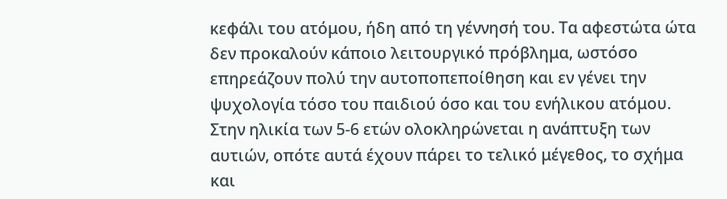κεφάλι του ατόμου, ήδη από τη γέννησή του. Τα αφεστώτα ώτα δεν προκαλούν κάποιο λειτουργικό πρόβλημα, ωστόσο επηρεάζουν πολύ την αυτοποπεποίθηση και εν γένει την ψυχολογία τόσο του παιδιού όσο και του ενήλικου ατόμου. Στην ηλικία των 5-6 ετών ολοκληρώνεται η ανάπτυξη των αυτιών, οπότε αυτά έχουν πάρει το τελικό μέγεθος, το σχήμα και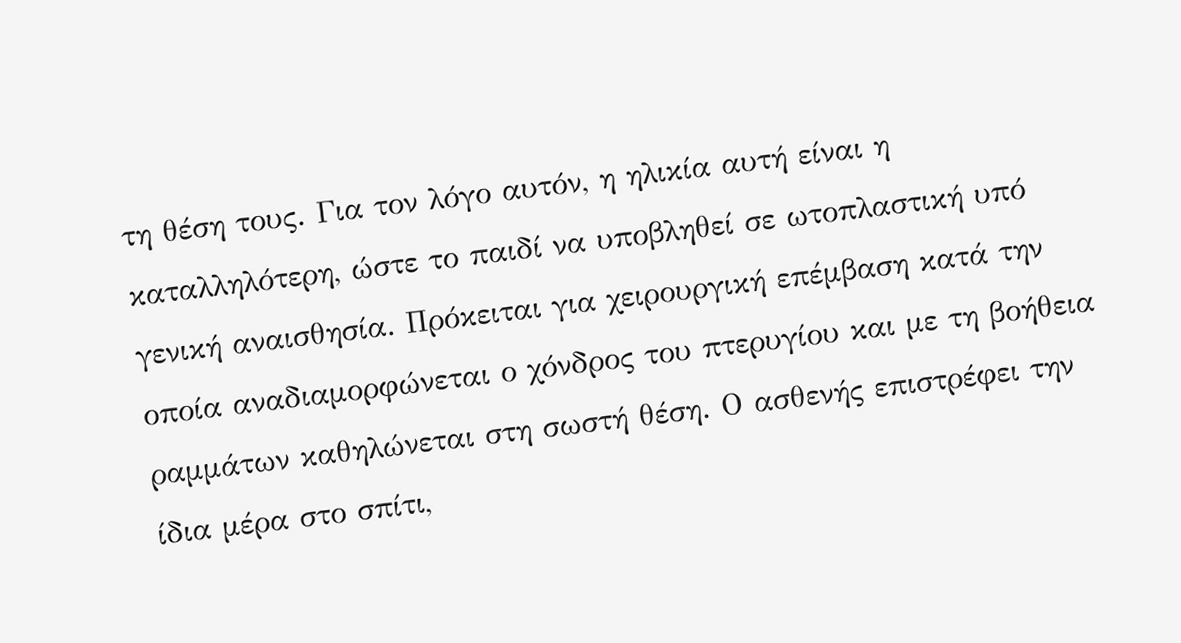τη θέση τους. Για τον λόγο αυτόν, η ηλικία αυτή είναι η καταλληλότερη, ώστε το παιδί να υποβληθεί σε ωτοπλαστική υπό γενική αναισθησία. Πρόκειται για χειρουργική επέμβαση κατά την οποία αναδιαμορφώνεται ο χόνδρος του πτερυγίου και με τη βοήθεια ραμμάτων καθηλώνεται στη σωστή θέση. Ο ασθενής επιστρέφει την ίδια μέρα στο σπίτι,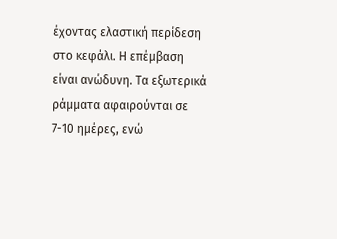έχοντας ελαστική περίδεση στο κεφάλι. Η επέμβαση είναι ανώδυνη. Τα εξωτερικά ράμματα αφαιρούνται σε 7-10 ημέρες, ενώ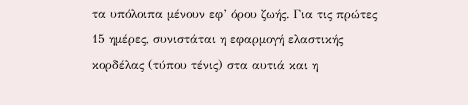τα υπόλοιπα μένουν εφ’ όρου ζωής. Για τις πρώτες 15 ημέρες, συνιστάται η εφαρμογή ελαστικής κορδέλας (τύπου τένις) στα αυτιά και η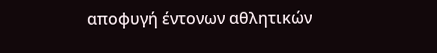αποφυγή έντονων αθλητικών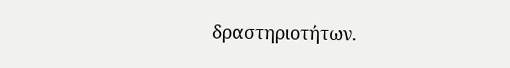δραστηριοτήτων.